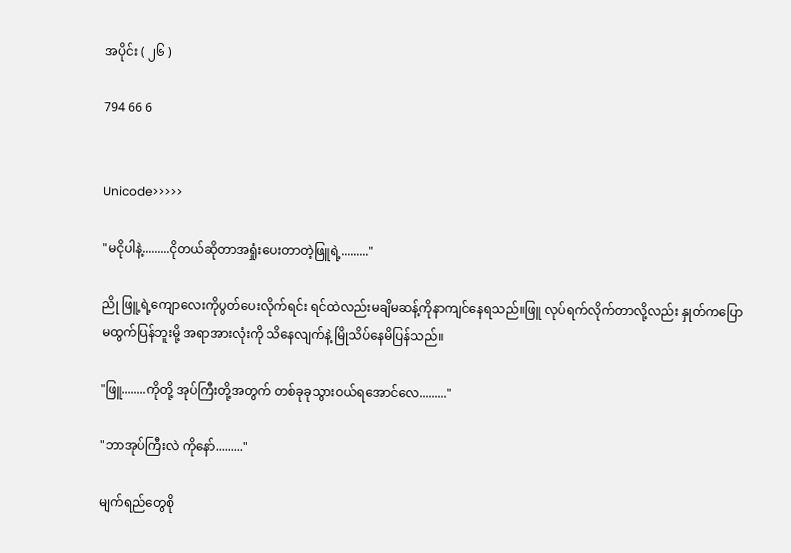အပိုင်း ( ၂၆ )

794 66 6


Unicode>>>>>

"မငိုပါနဲ့.........ငိုတယ်ဆိုတာအရှုံးပေးတာတဲ့ဖြူရဲ့........."

ညို ဖြူ့ရဲ့ကျောလေးကိုပွတ်ပေးလိုက်ရင်း ရင်ထဲလည်းမချိမဆန့်ကိုနာကျင်နေရသည်။ဖြူ လုပ်ရက်လိုက်တာလို့လည်း နှုတ်ကပြောမထွက်ပြန်ဘူးမို့ အရာအားလုံးကို သိနေလျက်နဲ့ မြိုသိပ်နေမိပြန်သည်။

"ဖြူ........ကိုတို့ အုပ်ကြီးတို့အတွက် တစ်ခုခုသွားဝယ်ရအောင်လေ........."

"ဘာအုပ်ကြီးလဲ ကိုနော်........."

မျက်ရည်တွေစို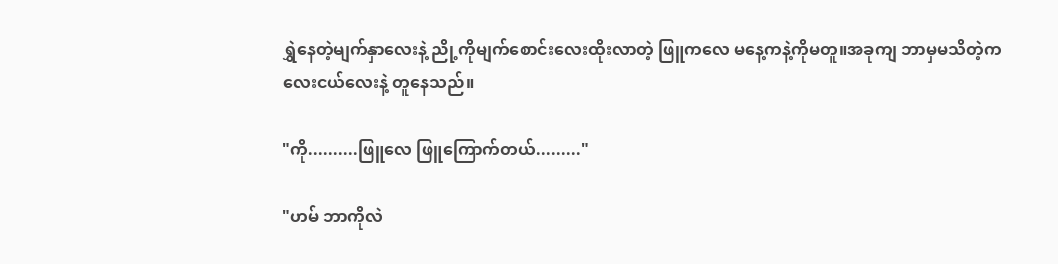ရွှဲနေတဲ့မျက်နှာလေးနဲ့ ညို့ကိုမျက်စောင်းလေးထိုးလာတဲ့ ဖြူကလေ မနေ့ကနဲ့ကိုမတူ။အခုကျ ဘာမှမသိတဲ့ကလေးငယ်လေးနဲ့ ‌တူနေသည်။

"ကို..........ဖြူလေ ဖြူကြောက်တယ်........."

"ဟမ် ဘာကိုလဲ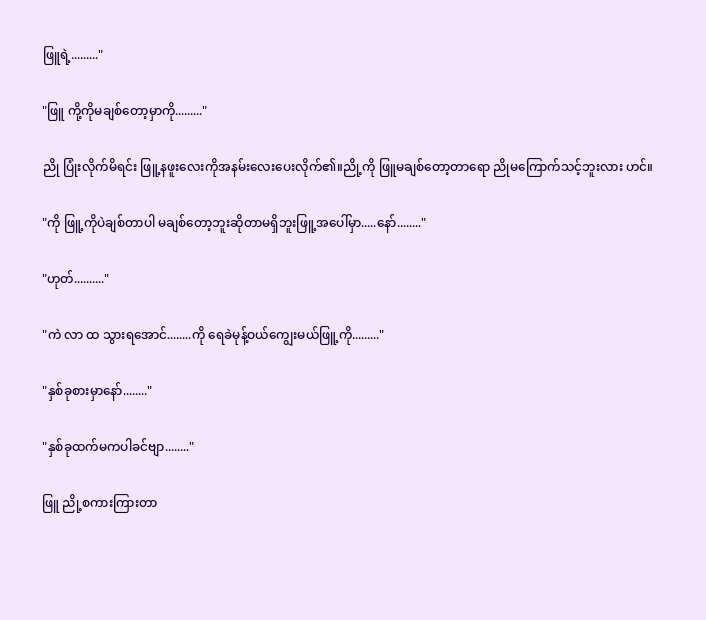ဖြူရဲ့........."

"ဖြူ ကို့ကိုမချစ်တော့မှာကို........."

ညို ပြုံးလိုက်မိရင်း ဖြူ့နဖူးလေးကိုအနမ်းလေးပေးလိုက်၏။ညို့ကို ဖြူမချစ်တော့တာရော ညိုမကြောက်သင့်ဘူးလား ဟင်။

"ကို ဖြူ့ကိုပဲချစ်တာပါ မချစ်တော့ဘူးဆိုတာမရှိဘူးဖြူ့အပေါ်မှာ.....နော်........"

"ဟုတ်.........."

"ကဲ လာ ထ သွားရအောင်........ကို ရေခဲမုန့်ဝယ်ကျွေးမယ်ဖြူ့ကို........."

"နှစ်ခုစားမှာနော်........"

"နှစ်ခုထက်မကပါခင်ဗျာ........"

ဖြူ ညို့စကားကြားတာ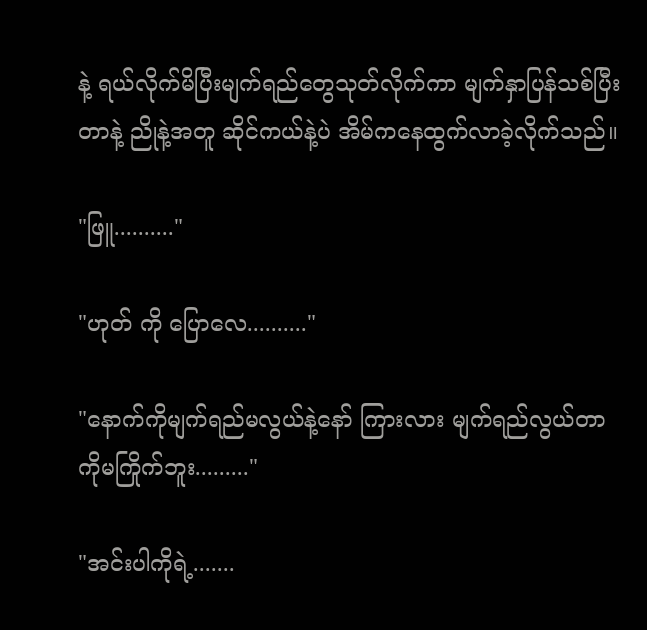နဲ့ ရယ်လိုက်မိပြီးမျက်ရည်တွေသုတ်လိုက်ကာ မျက်နှာပြန်သစ်ပြီးတာနဲ့ ညိုနဲ့အတူ ဆိုင်ကယ်နဲ့ပဲ အိမ်ကနေထွက်လာခဲ့လိုက်သည်။

"ဖြူ.........."

"ဟုတ် ကို ပြောလေ.........."

"နောက်ကိုမျက်ရည်မလွယ်နဲ့နော် ကြားလား မျက်ရည်လွယ်တာ ကိုမကြိုက်ဘူး........."

"အင်းပါကိုရဲ့.......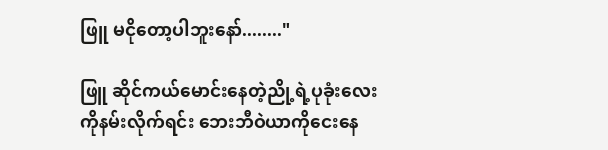ဖြူ မငိုတော့ပါဘူးနော်........"

ဖြူ ဆိုင်ကယ်မောင်းနေတဲ့ညို့ရဲ့ပုခုံးလေးကိုနမ်းလိုက်ရင်း ဘေးဘီဝဲယာကိုငေးနေ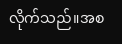လိုက်သည်။အစ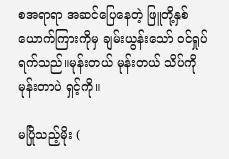စအရာရာ အဆင်ပြေနေတဲ့ ဖြူတို့နှစ်ယောက်ကြားကိုမှ ချမ်းယွန်းသော် ဝင်ရှုပ်ရက်သည်။မုန်းတယ် မုန်းတယ် သိပ်ကိုမုန်းတာပဲ ရှင့်ကို။

မပြိုသည့်မိုး (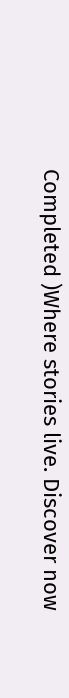Completed )Where stories live. Discover now